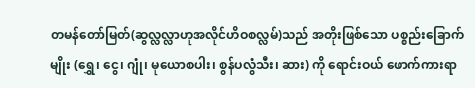တမန်တော်မြတ်(ဆွလ္လလ္လာဟုအလိုင်ဟိဝစလ္လမ်)သည် အတိုးဖြစ်သော ပစ္စည်းခြောက်မျိုး (ရွှေ၊ ငွေ၊ ဂျုံ၊ မုယောစပါး၊ စွန်ပလွံသီး၊ ဆား) ကို ရောင်းဝယ် ဖောက်ကားရာ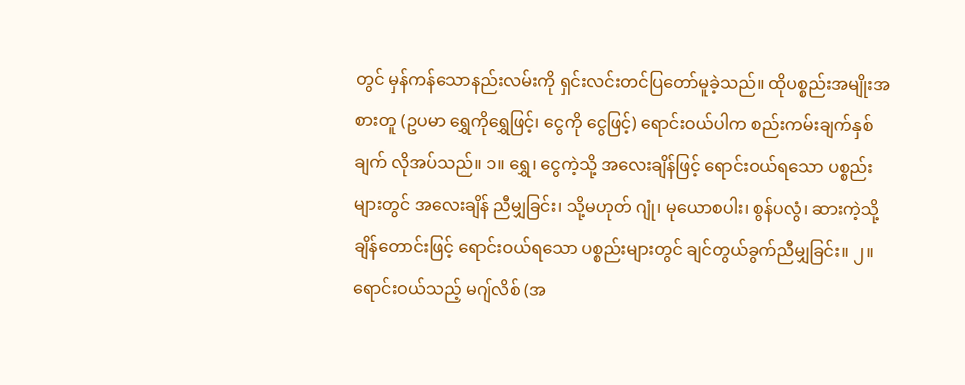တွင် မှန်ကန်သောနည်းလမ်းကို ရှင်းလင်းတင်ပြတော်မူခဲ့သည်။ ထိုပစ္စည်းအမျိုးအစားတူ (ဥပမာ ရွှေကိုရွှေဖြင့်၊ ငွေကို ငွေဖြင့်) ရောင်းဝယ်ပါက စည်းကမ်းချက်နှစ်ချက် လိုအပ်သည်။ ၁။ ရွှေ၊ ငွေကဲ့သို့ အလေးချိန်ဖြင့် ရောင်းဝယ်ရသော ပစ္စည်းများတွင် အလေးချိန် ညီမျှခြင်း၊ သို့မဟုတ် ဂျုံ၊ မုယောစပါး၊ စွန်ပလွံ၊ ဆားကဲ့သို့ ချိန်တောင်းဖြင့် ရောင်းဝယ်ရသော ပစ္စည်းများတွင် ချင်တွယ်ခွက်ညီမျှခြင်း။ ၂။ ရောင်းဝယ်သည့် မဂျ်လိစ် (အ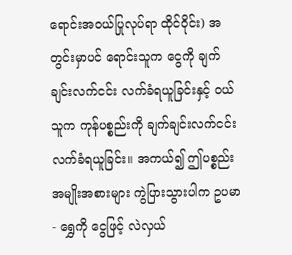ရောင်းအဝယ်ပြုလုပ်ရာ ထိုင်ဝိုင်း) အတွင်းမှာပင် ရောင်းသူက ငွေကို ချက်ချင်းလက်ငင်း လက်ခံရယူခြင်းနှင့် ဝယ်သူက ကုန်ပစ္စည်းကို ချက်ချင်းလက်ငင်း လက်ခံရယူခြင်း။ အကယ်၍ ဤပစ္စည်းအမျိုးအစားများ ကွဲပြားသွားပါက ဥပမာ- ရွှေကို ငွေဖြင့် လဲလှယ်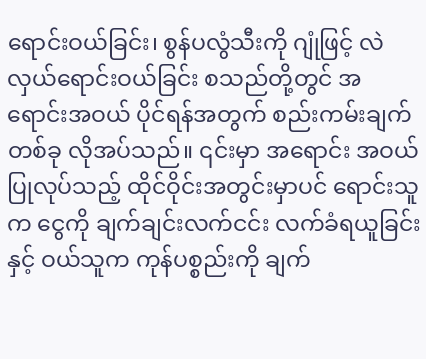ရောင်းဝယ်ခြင်း၊ စွန်ပလွံသီးကို ဂျုံဖြင့် လဲလှယ်ရောင်းဝယ်ခြင်း စသည်တို့တွင် အရောင်းအဝယ် ပိုင်ရန်အတွက် စည်းကမ်းချက်တစ်ခု လိုအပ်သည်။ ၎င်းမှာ အရောင်း အဝယ်ပြုလုပ်သည့် ထိုင်ဝိုင်းအတွင်းမှာပင် ရောင်းသူက ငွေကို ချက်ချင်းလက်ငင်း လက်ခံရယူခြင်းနှင့် ဝယ်သူက ကုန်ပစ္စည်းကို ချက်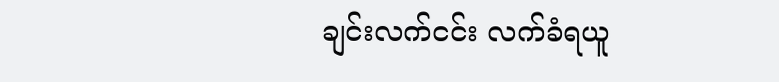ချင်းလက်ငင်း လက်ခံရယူ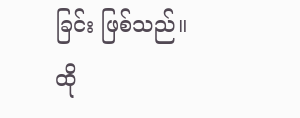ခြင်း ဖြစ်သည်။ ထို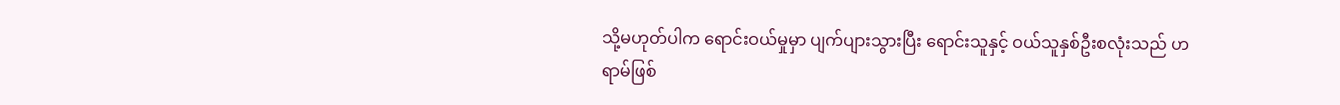သို့မဟုတ်ပါက ရောင်းဝယ်မှုမှာ ပျက်ပျားသွားပြီး ရောင်းသူနှင့် ဝယ်သူနှစ်ဦးစလုံးသည် ဟရာမ်ဖြစ်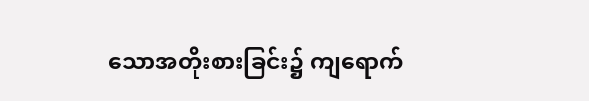သောအတိုးစားခြင်း၌ ကျရောက်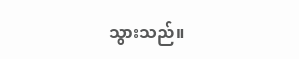သွားသည်။